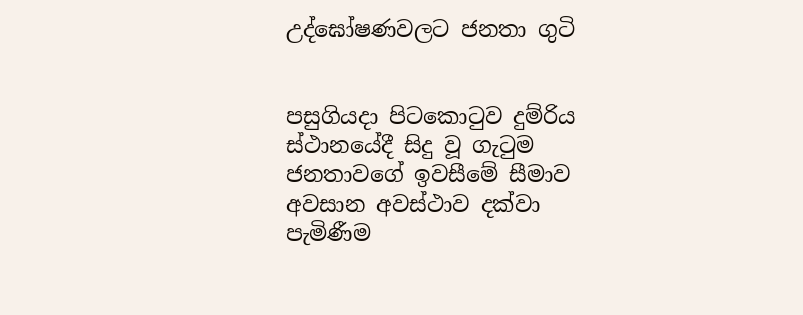උද්ඝෝෂණවලට ජනතා ගුටි


පසුගියදා පිටකොටුව දුම්රිය ස්ථානයේදී සිදු වූ ගැටුම ජනතාවගේ ඉවසීමේ සීමාව අවසාන අවස්ථාව දක්වා පැමිණීම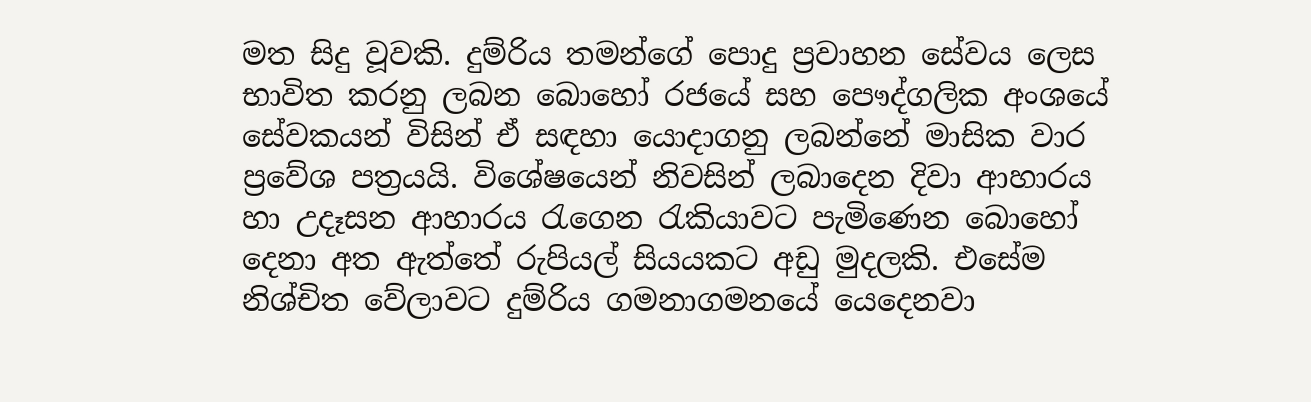මත සිදු වූවකි. දුම්රිය තමන්ගේ පොදු ප්‍රවාහන සේවය ලෙස භාවිත කරනු ලබන බොහෝ රජයේ සහ පෞද්ගලික අංශයේ සේවකයන් විසින් ඒ සඳහා යොදාගනු ලබන්නේ මාසික වාර ප්‍රවේශ පත්‍රයයි. විශේෂයෙන් නිවසින් ලබාදෙන දිවා ආහාරය හා උදෑසන ආහාරය රැගෙන රැකියාවට පැමිණෙන බොහෝ දෙනා අත ඇත්තේ රුපියල් සියයකට අඩු මුදලකි. එසේම නිශ්චිත වේලාවට දුම්රිය ගමනාගමනයේ යෙදෙනවා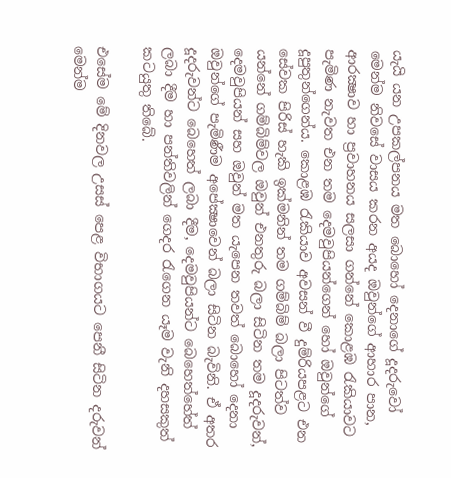යැයි යන උපකල්පනය මත බොහෝ දෙනාගේ දූදරුවෝ මෙන්ම නිවසේ වාසය කරන අයද ඔවුන්ගේ ආහාර පාන, ආරක්‍ෂාව හා ප්‍රවාහනය සලසා ගන්නේ කොළඹ රැකියාවට පැමිණ නැවත එන තම දෙමවුපියන්ගෙන් හෝ ඔවුන්ගේ දූපුතුන්ගෙන්ය. කොළඹ රැකියාව අවසන් වී දුම්රියපළට එන සේවක පිරිස් හැකි ඉක්මනින් තම ගම්බිම් බලා පිටත්ව යන්නේ ගම්බිම්වල ඔවුන් එනතුරු බලා සිටින තම දූදරුවන්, දෙමවුපියන් සහ ඔවුන් මත යැපෙන තවත් බොහෝ දෙනා ඔවුන්ගේ පැමිණීම අපේක්‍ෂාවෙන් බලා සිටින බැවිනි. ඒ අතර දූදරුවන්ට බෙහෙත් ලබා දීම, දෙමවුපියන්ට බෙහෙත්හේත් ලබා දීම හා පන්තිවලින් ගෙදර රැගෙන යෑම වැනි දහසකුත් කටයුතු තිබේ.

එසේම මේ දිනවල උසස් පෙළ විභාගයට පෙනී සිටින දරුවන් මෙන්ම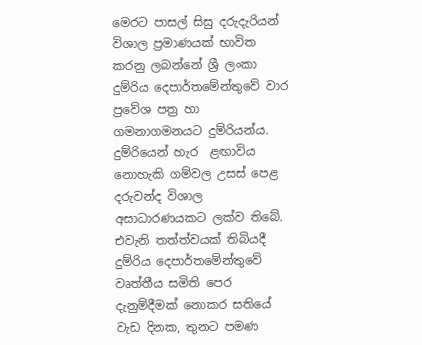මෙරට පාසල් සිසු දරුදැරියන් විශාල ප්‍රමාණයක් භාවිත කරනු ලබන්නේ ශ්‍රී ලංකා දුම්රිය දෙපාර්තමේන්තුවේ වාර ප්‍රවේශ පත්‍ර හා ගමනාගමනයට දුම්රියන්ය. දුම්රියෙන් හැර  ළඟාවිය නොහැකි ගම්වල උසස් පෙළ දරුවන්ද විශාල අසාධාරණයකට ලක්ව තිබේ. එවැනි තත්ත්වයක් තිබියදී දුම්රිය දෙපාර්තමේන්තුවේ වෘත්තීය සමිති පෙර දැනුම්දීමක් නොකර සතියේ වැඩ දිනක, තුනට පමණ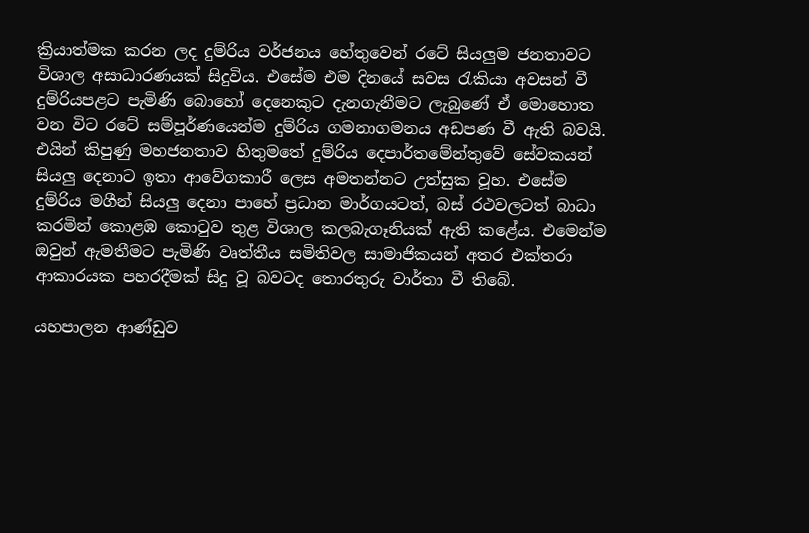ක්‍රියාත්මක කරන ලද දුම්රිය වර්ජනය හේතුවෙන් රටේ සියලුම ජනතාවට විශාල අසාධාරණයක් සිදුවිය. එසේම එම දිනයේ සවස රැකියා අවසන් වී දුම්රියපළට පැමිණි බොහෝ දෙනෙකුට දැනගැනීමට ලැබුණේ ඒ මොහොත වන විට රටේ සම්පූර්ණයෙන්ම දුම්රිය ගමනාගමනය අඩපණ වී ඇති බවයි. එයින් කිපුණු මහජනතාව හිතුමතේ දුම්රිය දෙපාර්තමේන්තුවේ සේවකයන් සියලු දෙනාට ඉතා ආවේගකාරී ලෙස අමතන්නට උත්සුක වූහ. එසේම දුම්රිය මගීන් සියලු දෙනා පාහේ ප්‍රධාන මාර්ගයටත්, බස් රථවලටත් බාධා කරමින් කොළඹ කොටුව තුළ විශාල කලබැගෑනියක් ඇති කළේය. එමෙන්ම ඔවුන් ඇමතීමට පැමිණි වෘත්තීය සමිතිවල සාමාජිකයන් අතර එක්තරා ආකාරයක පහරදීමක් සිදු වූ බවටද තොරතුරු වාර්තා වී තිබේ.

යහපාලන ආණ්ඩුව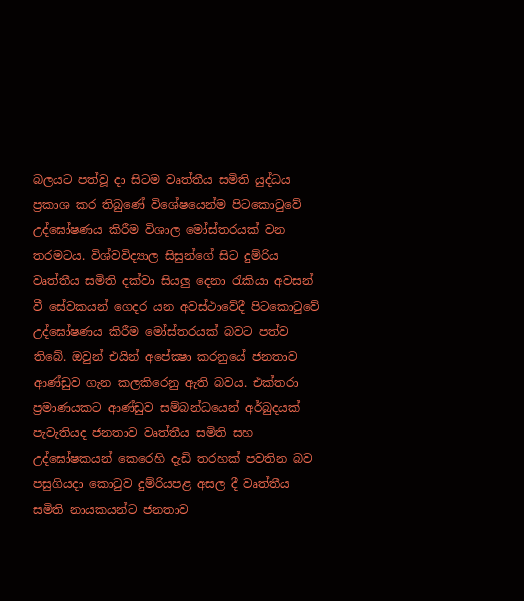බලයට පත්වූ දා සිටම වෘත්තීය සමිති යුද්ධය ප්‍රකාශ කර තිබුණේ විශේෂයෙන්ම පිටකොටුවේ උද්ඝෝෂණය කිරීම විශාල මෝස්තරයක් වන තරමටය. විශ්වවිද්‍යාල සිසුන්ගේ සිට දුම්රිය වෘත්තීය සමිති දක්වා සියලු දෙනා රැකියා අවසන් වී සේවකයන් ගෙදර යන අවස්ථාවේදී පිටකොටුවේ උද්ඝෝෂණය කිරීම මෝස්තරයක් බවට පත්ව තිබේ. ඔවුන් එයින් අපේක්‍ෂා කරනුයේ ජනතාව ආණ්ඩුව ගැන කලකිරෙනු ඇති බවය. එක්තරා ප්‍රමාණයකට ආණ්ඩුව සම්බන්ධයෙන් අර්බුදයක් පැවැතියද ජනතාව වෘත්තීය සමිති සහ උද්ඝෝෂකයන් කෙරෙහි දැඩි තරහක් පවතින බව පසුගියදා කොටුව දුම්රියපළ අසල දී වෘත්තීය සමිති නායකයන්ට ජනතාව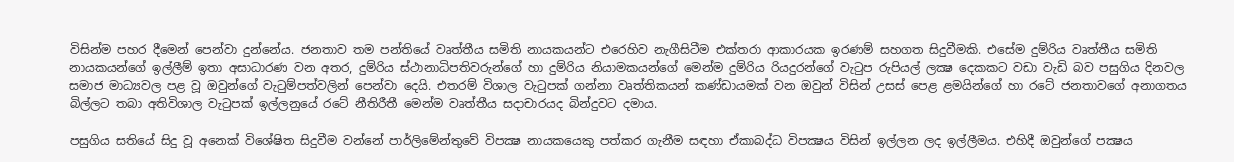විසින්ම පහර දීමෙන් පෙන්වා දුන්නේය. ජනතාව තම පන්තියේ වෘත්තීය සමිති නායකයන්ට එරෙහිව නැගීසිටීම එක්තරා ආකාරයක ඉරණම් සහගත සිදුවීමකි. එසේම දුම්රිය වෘත්තීය සමිති නායකයන්ගේ ඉල්ලීම් ඉතා අසාධාරණ වන අතර, දුම්රිය ස්ථානාධිපතිවරුන්ගේ හා දුම්රිය නියාමකයන්ගේ මෙන්ම දුම්රිය රියදුරන්ගේ වැටුප රුපියල් ලක්‍ෂ දෙකකට වඩා වැඩි බව පසුගිය දිනවල සමාජ මාධ්‍යවල පළ වූ ඔවුන්ගේ වැටුම්පත්වලින් පෙන්වා දෙයි. එතරම් විශාල වැටුපක් ගන්නා වෘත්තිකයන් කණ්ඩායමක් වන ඔවුන් විසින් උසස් පෙළ ළමයින්ගේ හා රටේ ජනතාවගේ අනාගතය බිල්ලට තබා අතිවිශාල වැටුපක් ඉල්ලනුයේ රටේ නීතිරීතී මෙන්ම වෘත්තීය සදාචාරයද බින්දුවට දමාය.

පසුගිය සතියේ සිදු වූ අනෙක් විශේෂිත සිදුවීම වන්නේ පාර්ලිමේන්තුවේ විපක්‍ෂ නායකයෙකු පත්කර ගැනීම සඳහා ඒකාබද්ධ විපක්‍ෂය විසින් ඉල්ලන ලද ඉල්ලීමය. එහිදී ඔවුන්ගේ පක්‍ෂය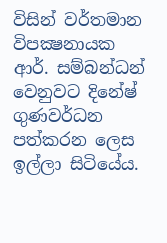විසින් වර්තමාන විපක්‍ෂනායක ආර්. සම්බන්ධන් වෙනුවට දිනේෂ් ගුණවර්ධන පත්කරන ලෙස ඉල්ලා සිටියේය.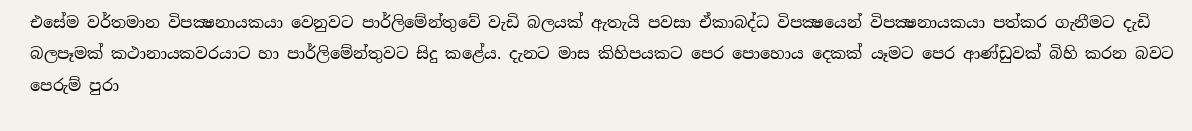එසේම වර්තමාන විපක්‍ෂනායකයා වෙනුවට පාර්ලිමේන්තුවේ වැඩි බලයක් ඇතැයි පවසා ඒකාබද්ධ විපක්‍ෂයෙන් විපක්‍ෂනායකයා පත්කර ගැනීමට දැඩි බලපෑමක් කථානායකවරයාට හා පාර්ලිමේන්තුවට සිදු කළේය. දැනට මාස කිහිපයකට පෙර පොහොය දෙකක් යෑමට පෙර ආණ්ඩුවක් බිහි කරන බවට පෙරුම් පුරා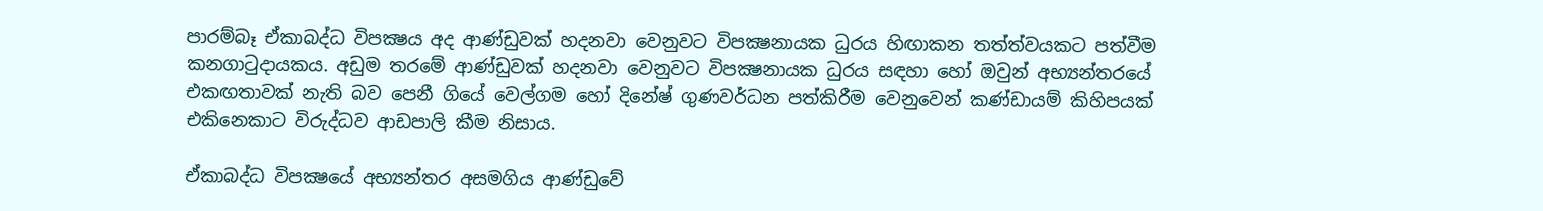පාරම්බෑ ඒකාබද්ධ විපක්‍ෂය අද ආණ්ඩුවක් හදනවා වෙනුවට විපක්‍ෂනායක ධුරය හිඟාකන තත්ත්වයකට පත්වීම කනගාටුදායකය. අඩුම තරමේ ආණ්ඩුවක් හදනවා වෙනුවට විපක්‍ෂනායක ධුරය සඳහා හෝ ඔවුන් අභ්‍යන්තරයේ එකඟතාවක් නැති බව පෙනී ගියේ වෙල්ගම හෝ දිනේෂ් ගුණවර්ධන පත්කිරීම වෙනුවෙන් කණ්ඩායම් කිහිපයක් එකිනෙකාට විරුද්ධව ආඩපාලි කීම නිසාය.

ඒකාබද්ධ විපක්‍ෂයේ අභ්‍යන්තර අසමගිය ආණ්ඩුවේ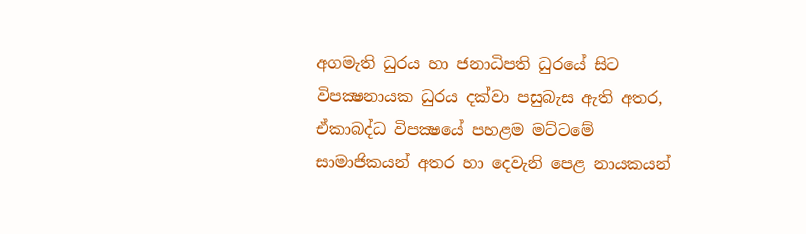අගමැති ධුරය හා ජනාධිපති ධුරයේ සිට විපක්‍ෂනායක ධුරය දක්වා පසුබැස ඇති අතර, ඒකාබද්ධ විපක්‍ෂයේ පහළම මට්ටමේ සාමාජිකයන් අතර හා දෙවැනි පෙළ නායකයන්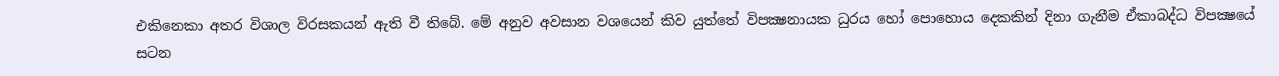එකිනෙකා අතර විශාල විරසකයන් ඇති වී තිබේ. මේ අනුව අවසාන වශයෙන් කිව යුත්තේ විපක්‍ෂනායක ධුරය හෝ පොහොය දෙකකින් දිනා ගැනීම ඒකාබද්ධ විපක්‍ෂයේ සටන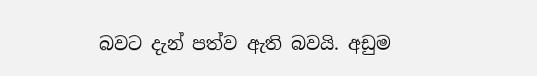බවට දැන් පත්ව ඇති බවයි. අඩුම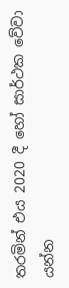තරමින් එය 2020 දී හෝ සාර්ථක වේවා යන්න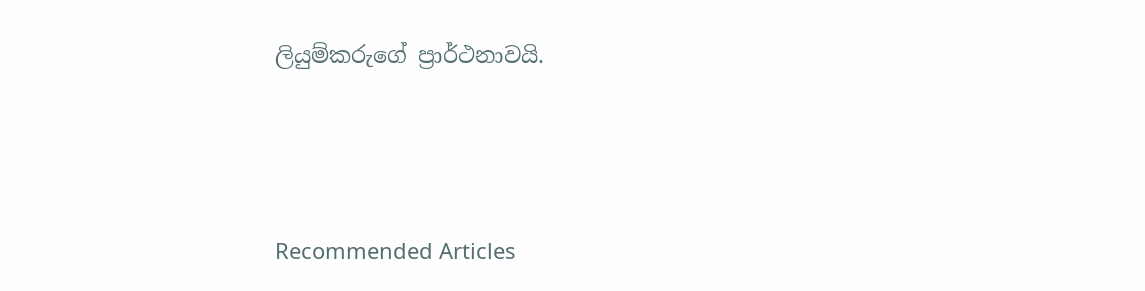ලියුම්කරුගේ ප්‍රාර්ථනාවයි.



Recommended Articles